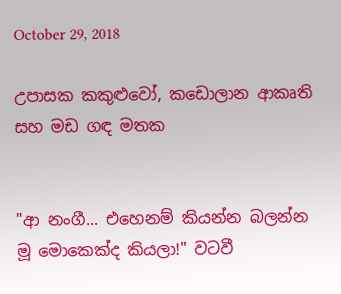October 29, 2018

උපාසක කකුළුවෝ, කඩොලාන ආකෘති සහ මඩ ගඳ මතක


"ආ නංගී... එහෙනම් කියන්න බලන්න මූ මොකෙක්ද කියලා!" වටවී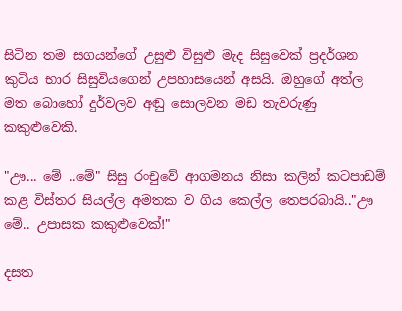සිටින තම සගයන්ගේ උසුළු විසුළු මැද සිසුවෙක් ප්‍රදර්ශන කුටිය භාර සිසුවියගෙන් උපහාසයෙන් අසයි. ඔහුගේ අත්ල මත බොහෝ දුර්වලව අඬු සොලවන මඩ තැවරුණු කකුළුවෙකි.

"ඌ... මේ ..මේ" සිසු රංචුවේ ආගමනය නිසා කලින් කටපාඩම් කළ විස්තර සියල්ල අමතක ව ගිය කෙල්ල තෙපරබායි.."ඌ මේ.. උපාසක කකුළුවෙක්!"

දසත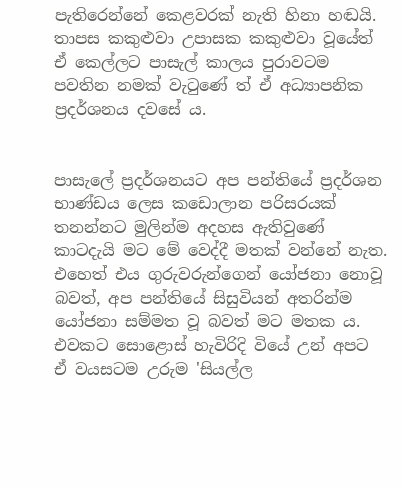පැතිරෙන්නේ කෙළවරක් නැති හිනා හඬයි. තාපස කකුළුවා උපාසක කකුළුවා වූයේත් ඒ කෙල්ලට පාසැල් කාලය පුරාවටම පවතින නමක් වැටුණේ ත් ඒ අධ්‍යාපනික ප්‍රදර්ශනය දවසේ ය.


පාසැලේ ප්‍රදර්ශනයට අප පන්තියේ ප්‍රදර්ශන භාණ්ඩය ලෙස කඩොලාන පරිසරයක් තනන්නට මුලින්ම අදහස ඇතිවුණේ කාටදැයි මට මේ වෙද්දී මතක් වන්නේ නැත. එහෙත් එය ගුරුවරුන්ගෙන් යෝජනා නොවූ බවත්, අප පන්තියේ සිසුවියන් අතරින්ම යෝජනා සම්මත වූ බවත් මට මතක ය. එවකට සොළොස් හැවිරිදි වියේ උන් අපට ඒ වයසටම උරුම 'සියල්ල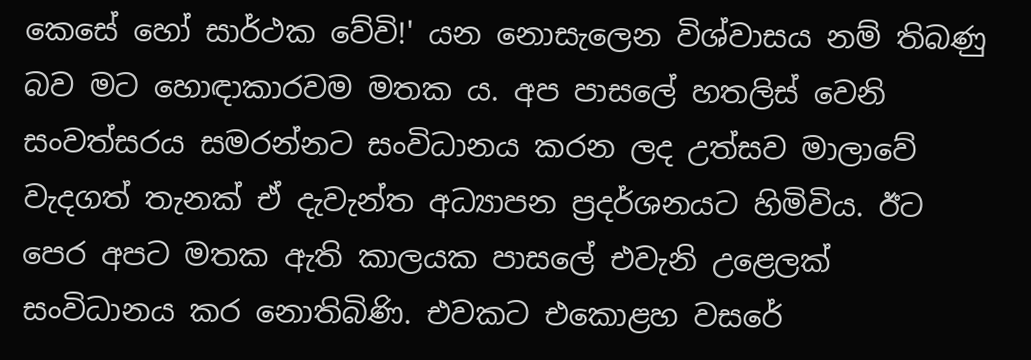කෙසේ හෝ සාර්ථක වේවි!' යන නොසැලෙන විශ්වාසය නම් තිබණු බව මට හොඳාකාරවම මතක ය. අප පාසලේ හතලිස් වෙනි සංවත්සරය සමරන්නට සංවිධානය කරන ලද උත්සව මාලාවේ වැදගත් තැනක් ඒ දැවැන්ත අධ්‍යාපන ප්‍රදර්ශනයට හිමිවිය. ඊට පෙර අපට මතක ඇති කාලයක පාසලේ එවැනි උළෙලක් සංවිධානය කර නොතිබිණි. එවකට එකොළහ වසරේ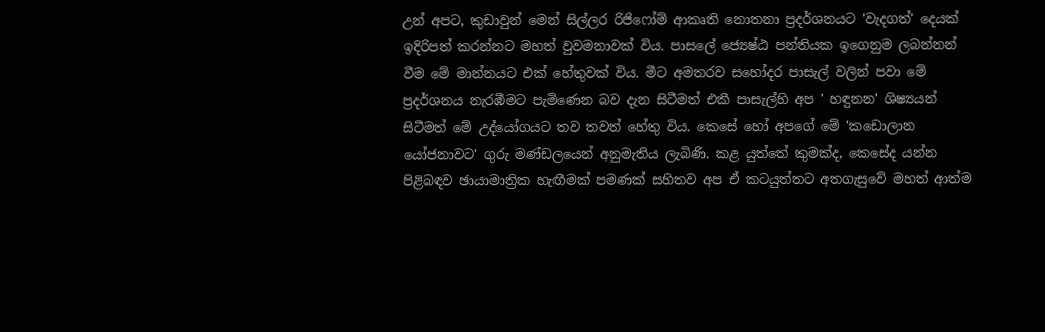උන් අපට, කුඩාවුන් මෙන් සිල්ලර රිජිෆෝම් ආකෘති නොතනා ප්‍රදර්ශනයට 'වැදගත්' දෙයක් ඉදිරිපත් කරන්නට මහත් වුවමනාවක් විය. පාසලේ ජ්‍යෙෂ්ඨ පන්තියක ඉගෙනුම ලබන්නන් වීම මේ මාන්නයට එක් හේතුවක් විය. මීට අමතරව සහෝදර පාසැල් වලින් පවා මේ ප්‍රදර්ශනය නැරඹීමට පැමිණෙන බව දැන සිටීමත් එකී පාසැල්හි අප ' හඳුනන' ශිෂ්‍යයන් සිටීමත් මේ උද්යෝගයට තව තවත් හේතු විය. කෙසේ හෝ අපගේ මේ 'කඩොලාන යෝජනාවට' ගුරු මණ්ඩලයෙන් අනුමැතිය ලැබිණි. කළ යුත්තේ කුමක්ද, කෙසේද යන්න පිළිබඳව ඡායාමාත්‍රික හැඟීමක් පමණක් සහිතව අප ඒ කටයුත්තට අතගැසුවේ මහත් ආත්ම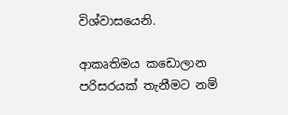විශ්වාසයෙනි.

ආකෘතිමය කඩොලාන පරිසරයක් තැනීමට නම්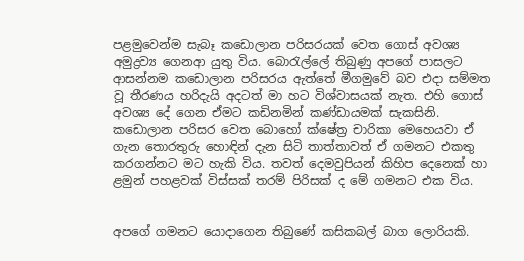පළමුවෙන්ම සැබෑ කඩොලාන පරිසරයක් වෙත ගොස් අවශ්‍ය අමුද්‍රව්‍ය ගෙනආ යුතු විය. බොරැල්ලේ තිබුණු අපගේ පාසලට ආසන්නම කඩොලාන පරිසරය ඇත්තේ මීගමුවේ බව එදා සම්මත වූ තීරණය හරිදැයි අදටත් මා හට විශ්වාසයක් නැත. එහි ගොස් අවශ්‍ය දේ ගෙන ඒමට කඩිනමින් කණ්ඩායමක් සැකසිනි. කඩොලාන පරිසර වෙත බොහෝ ක්ෂේත්‍ර චාරිකා මෙහෙයවා ඒ ගැන තොරතුරු හොඳින් දැන සිටි තාත්තාවත් ඒ ගමනට එකතු කරගන්නට මට හැකි විය. තවත් දෙමවුපියන් කිහිප දෙනෙක් හා ළමුන් පහළවක් විස්සක් තරම් පිරිසක් ද මේ ගමනට එක විය.


අපගේ ගමනට යොදාගෙන තිබුණේ කසිකබල් බාග ලොරියකි.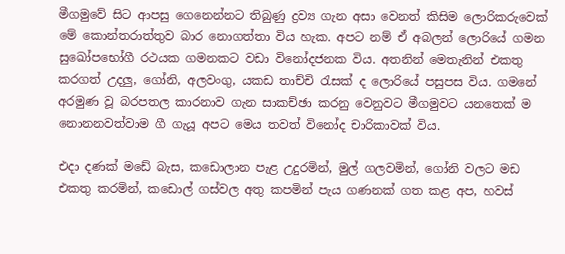මීගමුවේ සිට ආපසු ගෙනෙන්නට තිබුණු ද්‍රව්‍ය ගැන අසා වෙනත් කිසිම ලොරිකරුවෙක් මේ කොන්තරාත්තුව බාර නොගත්තා විය හැක. අපට නම් ඒ අබලන් ලොරියේ ගමන සුඛෝපභෝගී රථයක ගමනකට වඩා විනෝදජනක විය. අතනින් මෙතැනින් එකතු කරගත් උදලු, ගෝනි, අලවංගු, යකඩ තාච්චි රැසක් ද ලොරියේ පසුපස විය. ගමනේ අරමුණ වූ බරපතල කාරනාව ගැන සාකච්ඡා කරනු වෙනුවට මීගමුවට යනතෙක් ම නොනනවත්වාම ගී ගැයූ අපට මෙය තවත් විනෝද චාරිකාවක් විය.

එදා දණක් මඩේ බැස, කඩොලාන පැළ උදුරමින්, මුල් ගලවමින්, ගෝනි වලට මඩ එකතු කරමින්, කඩොල් ගස්වල අතු කපමින් පැය ගණනක් ගත කළ අප, හවස්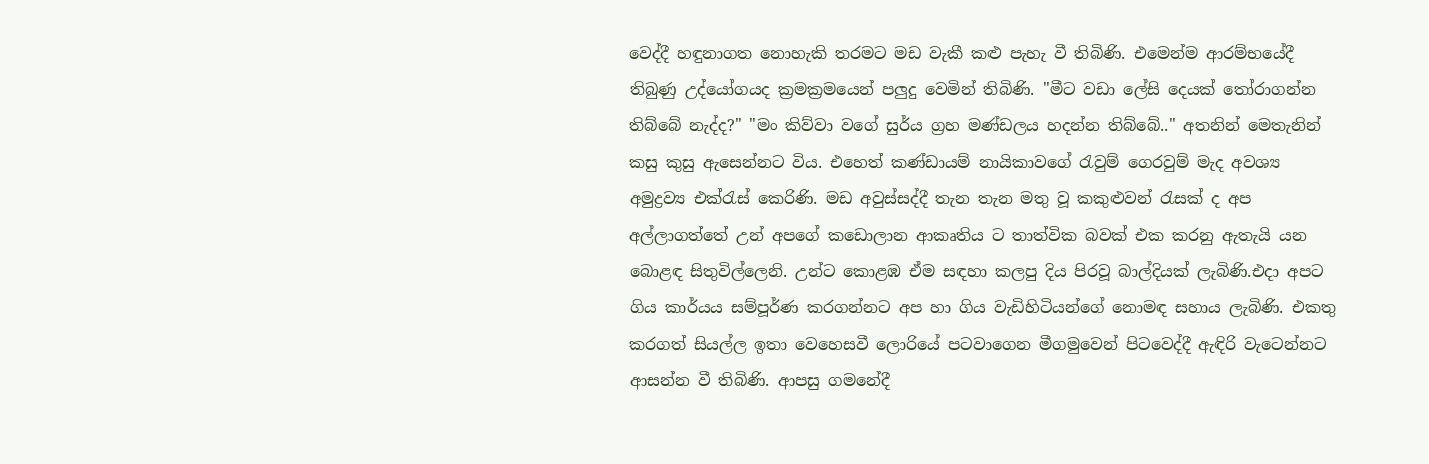වෙද්දී හඳුනාගත නොහැකි තරමට මඩ වැකී කළු පැහැ වී තිබිණි. එමෙන්ම ආරම්භයේදී තිබුණු උද්යෝගයද ක්‍රමක්‍රමයෙන් පලුදු වෙමින් තිබිණි. "මීට වඩා ලේසි දෙයක් තෝරාගන්න තිබ්බේ නැද්ද?" "මං කිව්වා වගේ සුර්ය ග්‍රහ මණ්ඩලය හදන්න තිබ්බේ.." අතනින් මෙතැනින් කසු කුසු ඇසෙන්නට විය. එහෙත් කණ්ඩායම් නායිකාවගේ රැවුම් ගෙරවුම් මැද අවශ්‍ය අමුද්‍රව්‍ය එක්රැස් කෙරිණි. මඩ අවුස්සද්දී තැන තැන මතු වූ කකුළුවන් රැසක් ද අප අල්ලාගත්තේ උන් අපගේ කඩොලාන ආකෘතිය ට තාත්වික බවක් එක කරනු ඇතැයි යන බොළඳ සිතුවිල්ලෙනි. උන්ට කොළඹ ඒම සඳහා කලපු දිය පිරවූ බාල්දියක් ලැබිණි.එදා අපට ගිය කාර්යය සම්පූර්ණ කරගන්නට අප හා ගිය වැඩිහිටියන්ගේ නොමඳ සහාය ලැබිණි. එකතු කරගත් සියල්ල ඉතා වෙහෙසවී ලොරියේ පටවාගෙන මීගමුවෙන් පිටවෙද්දී ඇඳිරි වැටෙන්නට ආසන්න වී තිබිණි. ආපසු ගමනේදී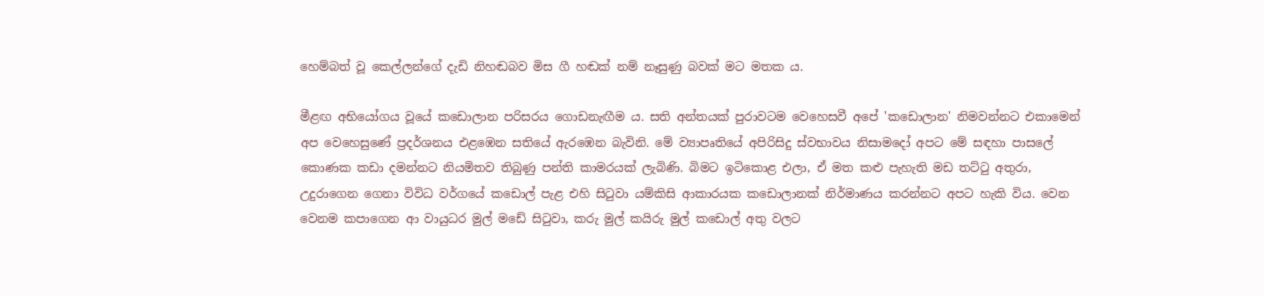හෙම්බත් වූ කෙල්ලන්ගේ දැඩි නිහඬබව මිස ගී හඬක් නම් නෑසුණු බවක් මට මතක ය.

මීළඟ අභියෝගය වූයේ කඩොලාන පරිසරය ගොඩනැඟීම ය. සති අන්තයක් පුරාවටම වෙහෙසවී අපේ 'කඩොලාන' නිමවන්නට එකාමෙන් අප වෙහෙසුණේ ප්‍රදර්ශනය එළඹෙන සතියේ ඇරඹෙන බැවිනි. මේ ව්‍යාපෘතියේ අපිරිසිදු ස්වභාවය නිසාමදෝ අපට මේ සඳහා පාසලේ කොණක කඩා දමන්නට නියමිතව තිබුණු පන්ති කාමරයක් ලැබිණි. බිමට ඉටිකොළ එලා, ඒ මත කළු පැහැති මඩ තට්ටු අතුරා, උදුරාගෙන ගෙනා විවිධ වර්ගයේ කඩොල් පැළ එහි සිටුවා යම්කිසි ආකාරයක කඩොලානක් නිර්මාණය කරන්නට අපට හැකි විය. වෙන වෙනම කපාගෙන ආ වායුධර මුල් මඩේ සිටුවා, කරු මුල් කයිරු මුල් කඩොල් අතු වලට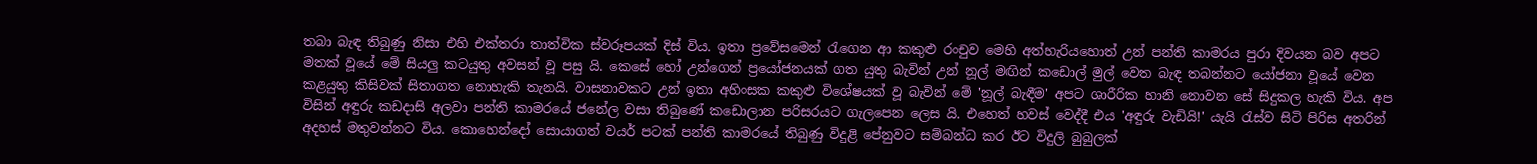තබා බැඳ තිබුණු නිසා එහි එක්තරා තාත්වික ස්වරූපයක් දිස් විය. ඉතා ප්‍රවේසමෙන් රැගෙන ආ කකුළු රංචුව මෙහි අත්හැරියහොත් උන් පන්ති කාමරය පුරා දිවයන බව අපට මතක් වූයේ මේ සියලු කටයුතු අවසන් වූ පසු යි. කෙසේ හෝ උන්ගෙන් ප්‍රයෝජනයක් ගත යුතු බැවින් උන් නූල් මඟින් කඩොල් මුල් වෙත බැඳ තබන්නට යෝජනා වූයේ වෙන කළයුතු කිසිවක් සිතාගත නොහැකි තැනයි. වාසනාවකට උන් ඉතා අහිංසක කකුළු විශේෂයක් වූ බැවින් මේ 'නූල් බැඳීම' අපට ශාරීරික හානි නොවන සේ සිදුකල හැකි විය. අප විසින් අඳුරු කඩදාසි අලවා පන්ති කාමරයේ ජනේල වසා තිබුණේ කඩොලාන පරිසරයට ගැලපෙන ලෙස යි. එහෙත් හවස් වෙද්දී එය 'අඳුරු වැඩියි!' යැයි රැස්ව සිටි පිරිස අතරින් අදහස් මතුවන්නට විය. කොහෙන්දෝ සොයාගත් වයර් පටක් පන්ති කාමරයේ තිබුණු විදුළි පේනුවට සම්බන්ධ කර ඊට විදුලි බුබුලක්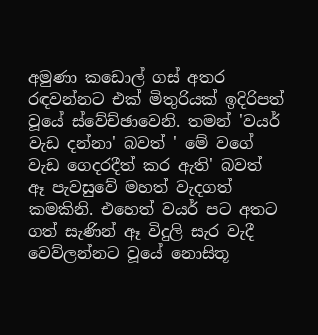අමුණා කඩොල් ගස් අතර රඳවන්නට එක් මිතුරියක් ඉදිරිපත් වූයේ ස්වේච්ඡාවෙනි. තමන් 'වයර් වැඩ දන්නා' බවත් ' මේ වගේ වැඩ ගෙදරදීත් කර ඇති' බවත් ඈ පැවසුවේ මහත් වැදගත් කමකිනි. එහෙත් වයර් පට අතට ගත් සැණින් ඈ විදුලි සැර වැදී වෙව්ලන්නට වූයේ නොසිතූ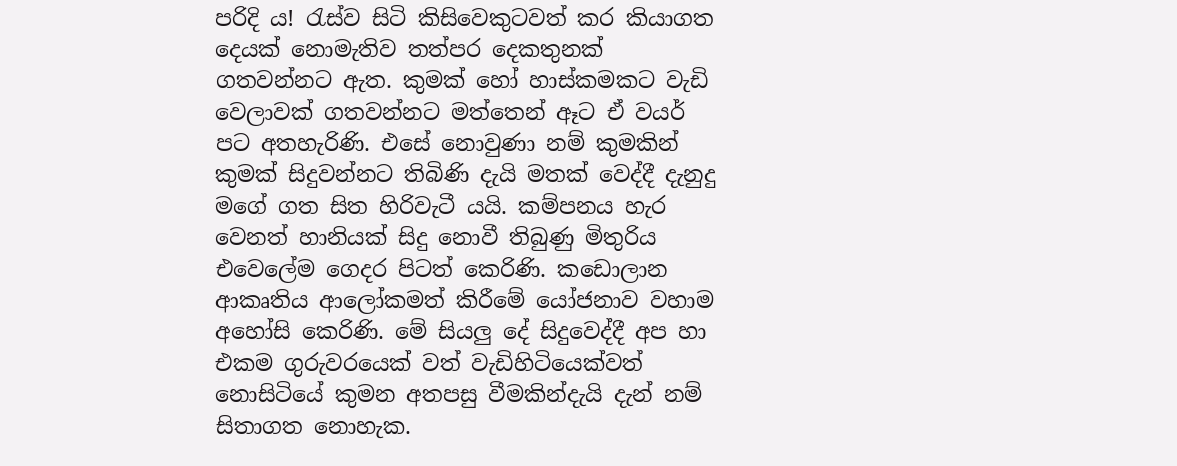පරිදි ය! රැස්ව සිටි කිසිවෙකුටවත් කර කියාගත දෙයක් නොමැතිව තත්පර දෙකතුනක් ගතවන්නට ඇත. කුමක් හෝ හාස්කමකට වැඩි වෙලාවක් ගතවන්නට මත්තෙන් ඈට ඒ වයර් පට අතහැරිණි. එසේ නොවුණා නම් කුමකින් කුමක් සිදුවන්නට තිබිණි දැයි මතක් වෙද්දී දැනුදු මගේ ගත සිත හිරිවැටී යයි. කම්පනය හැර වෙනත් හානියක් සිදු නොවී තිබුණු මිතුරිය එවෙලේම ගෙදර පිටත් කෙරිණි. කඩොලාන ආකෘතිය ආලෝකමත් කිරීමේ යෝජනාව වහාම අහෝසි කෙරිණි. මේ සියලු දේ සිදුවෙද්දී අප හා එකම ගුරුවරයෙක් වත් වැඩිහිටියෙක්වත් නොසිටියේ කුමන අතපසු වීමකින්දැයි දැන් නම් සිතාගත නොහැක.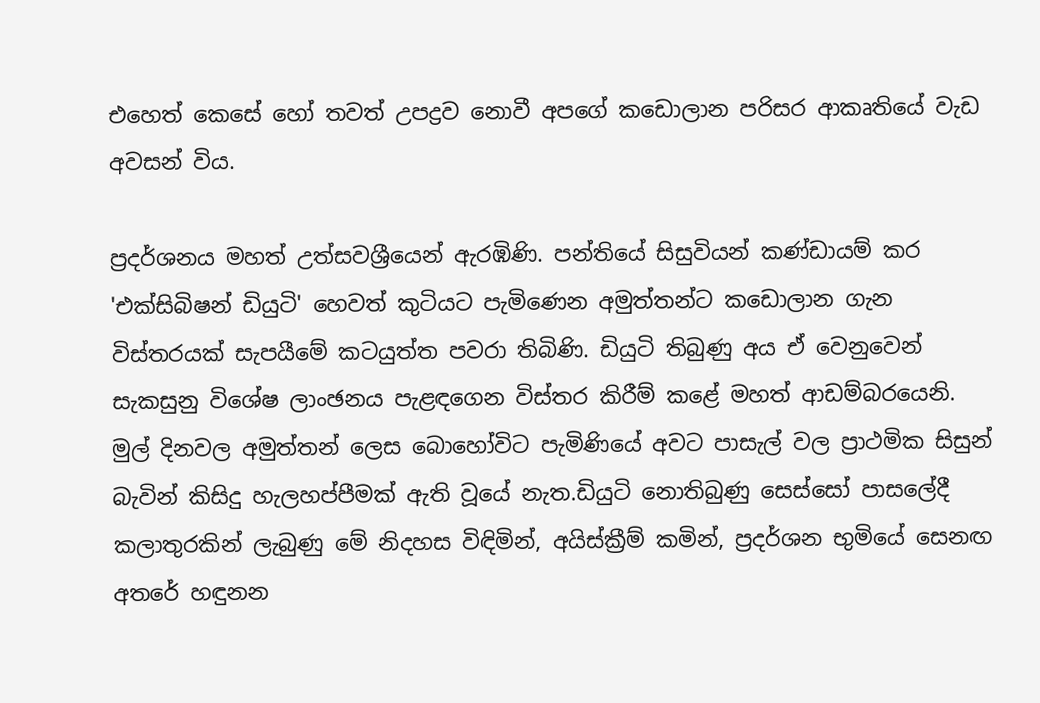එහෙත් කෙසේ හෝ තවත් උපද්‍රව නොවී අපගේ කඩොලාන පරිසර ආකෘතියේ වැඩ අවසන් විය.

ප්‍රදර්ශනය මහත් උත්සවශ්‍රීයෙන් ඇරඹිණි. පන්තියේ සිසුවියන් කණ්ඩායම් කර 'එක්සිබිෂන් ඩියුටි' හෙවත් කුටියට පැමිණෙන අමුත්තන්ට කඩොලාන ගැන විස්තරයක් සැපයීමේ කටයුත්ත පවරා තිබිණි. ඩියුටි තිබුණු අය ඒ වෙනුවෙන් සැකසුනු විශේෂ ලාංඡනය පැළඳගෙන විස්තර කිරීම් කළේ මහත් ආඩම්බරයෙනි. මුල් දිනවල අමුත්තන් ලෙස බොහෝවිට පැමිණියේ අවට පාසැල් වල ප්‍රාථමික සිසුන් බැවින් කිසිදු හැලහප්පීමක් ඇති වූයේ නැත.ඩියුටි නොතිබුණු සෙස්සෝ පාසලේදී කලාතුරකින් ලැබුණු මේ නිදහස විඳිමින්, අයිස්ක්‍රීම් කමින්, ප්‍රදර්ශන භුමියේ සෙනඟ අතරේ හඳුනන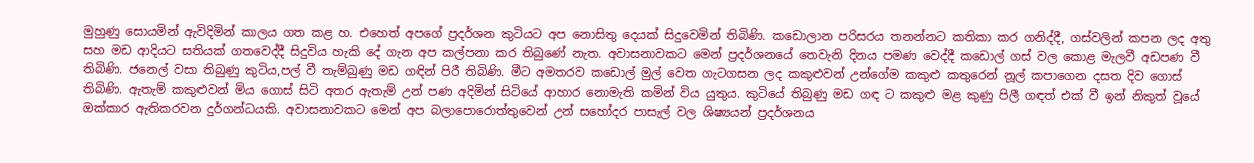මුහුණු සොයමින් ඇවිදිමින් කාලය ගත කළ හ. එහෙත් අපගේ ප්‍රදර්ශන කුටියට අප නොසිතු දෙයක් සිදුවෙමින් තිබිණි. කඩොලාන පරිසරය තනන්නට කතිකා කර ගනිද්දී, ගස්වලින් කපන ලද අතු සහ මඩ ආදියට සතියක් ගතවෙද්දී සිදුවිය හැකි දේ ගැන අප කල්පනා කර තිබුණේ නැත. අවාසනාවකට මෙන් ප්‍රදර්ශනයේ තෙවැනි දිනය පමණ වෙද්දී කඩොල් ගස් වල කොළ මැලවී අඩපණ වී තිබිණි. ජනෙල් වසා තිබුණු කුටිය,පල් වී තැම්බුණු මඩ ගඳින් පිරී තිබිණි. මීට අමතරව කඩොල් මුල් වෙත ගැටගසන ලද කකුළුවන් උන්ගේම කකුළු කතුරෙන් නූල් කපාගෙන දසත දිව ගොස් තිබිණි. ඇතැම් කකුළුවන් මිය ගොස් සිටි අතර ඇතැම් උන් පණ අදිමින් සිටියේ ආහාර නොමැති කමින් විය යුතුය. කුටියේ තිබුණු මඩ ගඳ ට කකුළු මළ කුණු පිලී ගඳත් එක් වී ඉන් නිකුත් වූයේ ඔක්කාර ඇතිකරවන දුර්ගන්ධයකි. අවාසනාවකට මෙන් අප බලාපොරොත්තුවෙන් උන් සහෝදර පාසැල් වල ශිෂ්‍යයන් ප්‍රදර්ශනය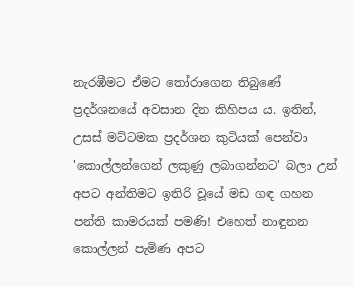නැරඹීමට ඒමට තෝරාගෙන තිබුණේ ප්‍රදර්ශනයේ අවසාන දින කිහිපය ය. ඉතින්, උසස් මට්ටමක ප්‍රදර්ශන කුටියක් පෙන්වා 'කොල්ලන්ගෙන් ලකුණු ලබාගන්නට' බලා උන් අපට අන්තිමට ඉතිරි වූයේ මඩ ගඳ ගහන පන්ති කාමරයක් පමණි! එහෙත් නාඳුනන කොල්ලන් පැමිණ අපට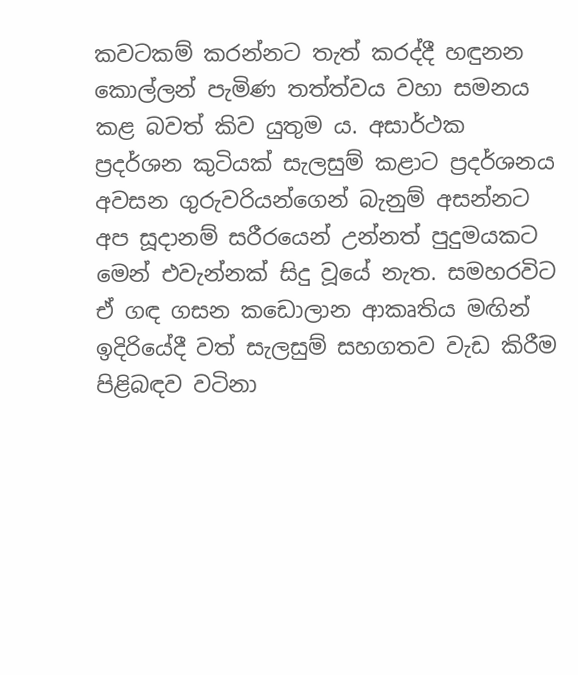කවටකම් කරන්නට තැත් කරද්දී හඳුනන කොල්ලන් පැමිණ තත්ත්වය වහා සමනය කළ බවත් කිව යුතුම ය. අසාර්ථක ප්‍රදර්ශන කුටියක් සැලසුම් කළාට ප්‍රදර්ශනය අවසන ගුරුවරියන්ගෙන් බැනුම් අසන්නට අප සූදානම් සරීරයෙන් උන්නත් පුදුමයකට මෙන් එවැන්නක් සිදු වූයේ නැත. සමහරවිට ඒ ගඳ ගසන කඩොලාන ආකෘතිය මඟින් ඉදිරියේදී වත් සැලසුම් සහගතව වැඩ කිරීම පිළිබඳව වටිනා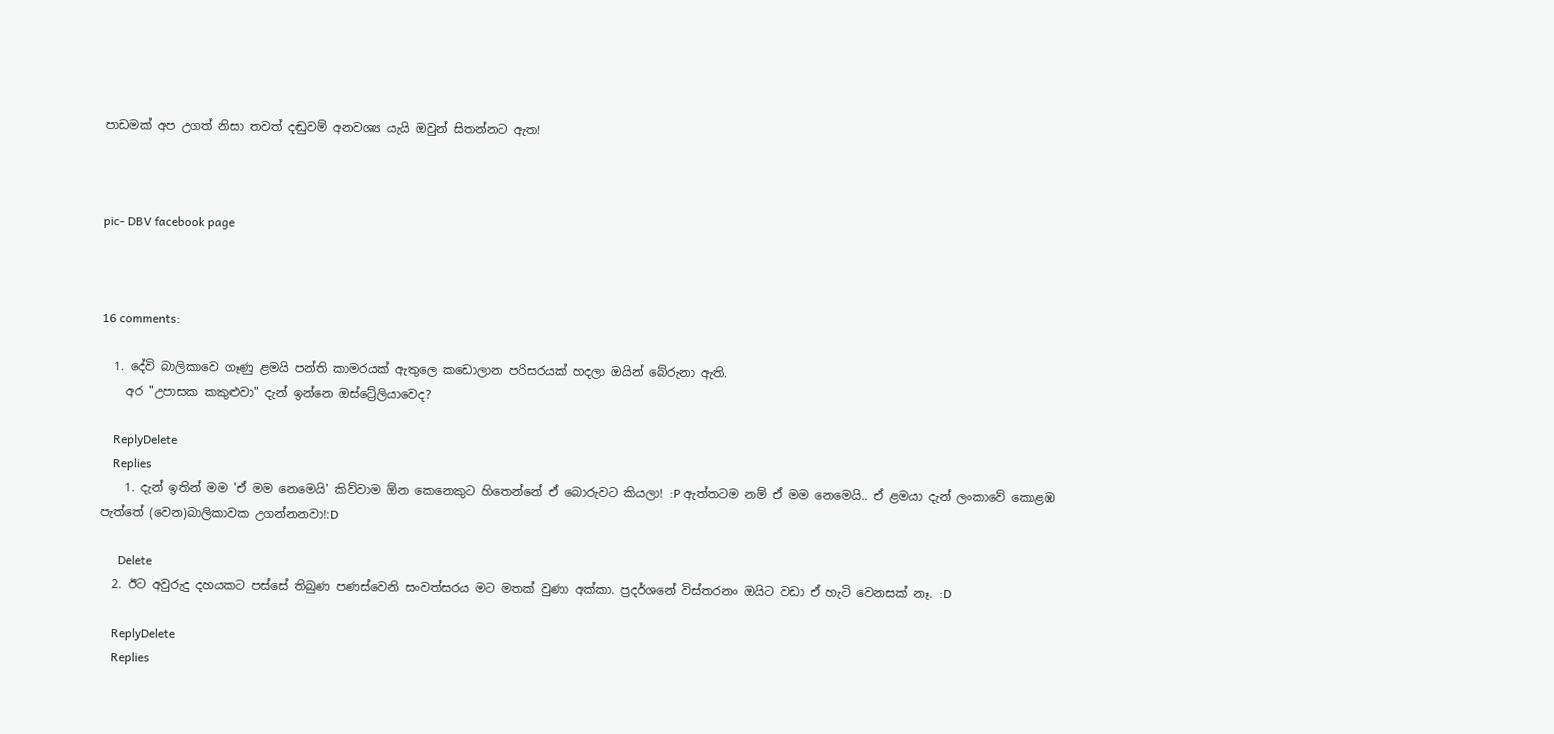පාඩමක් අප උගත් නිසා තවත් දඬුවම් අනවශ්‍ය යැයි ඔවුන් සිතන්නට ඇත!



pic- DBV facebook page



16 comments:

  1. දේවි බාලිකාවෙ ගෑණු ළමයි පන්ති කාමරයක් ඇතුලෙ කඩොලාන පරිසරයක් හදලා ඔයින් බේරුනා ඇති.
    අර "උපාසක කකුළුවා" දැන් ඉන්නෙ ඔස්ට්‍රේලියාවෙද?

    ReplyDelete
    Replies
    1. දැන් ඉතින් මම 'ඒ මම නෙමෙයි' කිව්වාම ඕන කෙනෙකුට හිතෙන්නේ ඒ බොරුවට කියලා! :P ඇත්තටම නම් ඒ මම නෙමෙයි.. ඒ ළමයා දැන් ලංකාවේ කොළඹ පැත්තේ (වෙන)බාලිකාවක උගන්නනවා!:D

      Delete
  2. ඊට අවුරුදු දහයකට පස්සේ තිබුණ පණස්වෙනි සංවත්සරය මට මතක් වුණා අක්කා. ප්‍රදර්ශනේ විස්තරනං ඔයිට වඩා ඒ හැටි වෙනසක් නෑ. :D

    ReplyDelete
    Replies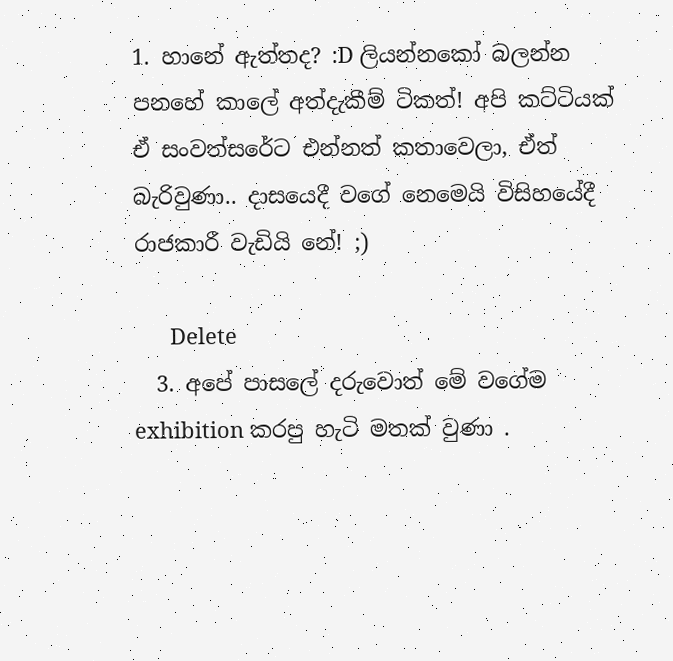1. හානේ ඇත්තද? :D ලියන්නකෝ බලන්න පනහේ කාලේ අත්දැකීම් ටිකත්! අපි කට්ටියක් ඒ සංවත්සරේට එන්නත් කතාවෙලා, ඒත් බැරිවුණා.. දාසයෙදී වගේ නෙමෙයි විසිහයේදී රාජකාරී වැඩියි නේ! ;)

      Delete
  3. අපේ පාසලේ දරුවොත් මේ වගේම exhibition කරපු හැටි මතක් වුණා .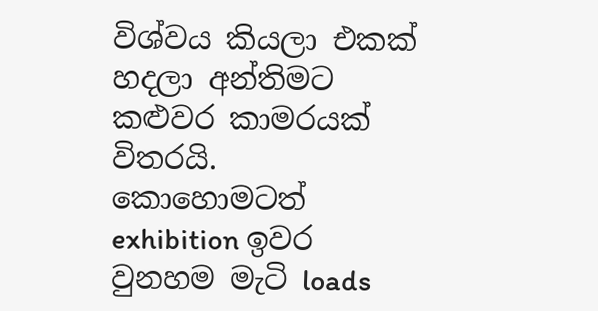විශ්වය කියලා එකක් හදලා අන්තිමට කළුවර කාමරයක් විතරයි. කොහොමටත් exhibition ඉවර වුනහම මැටි loads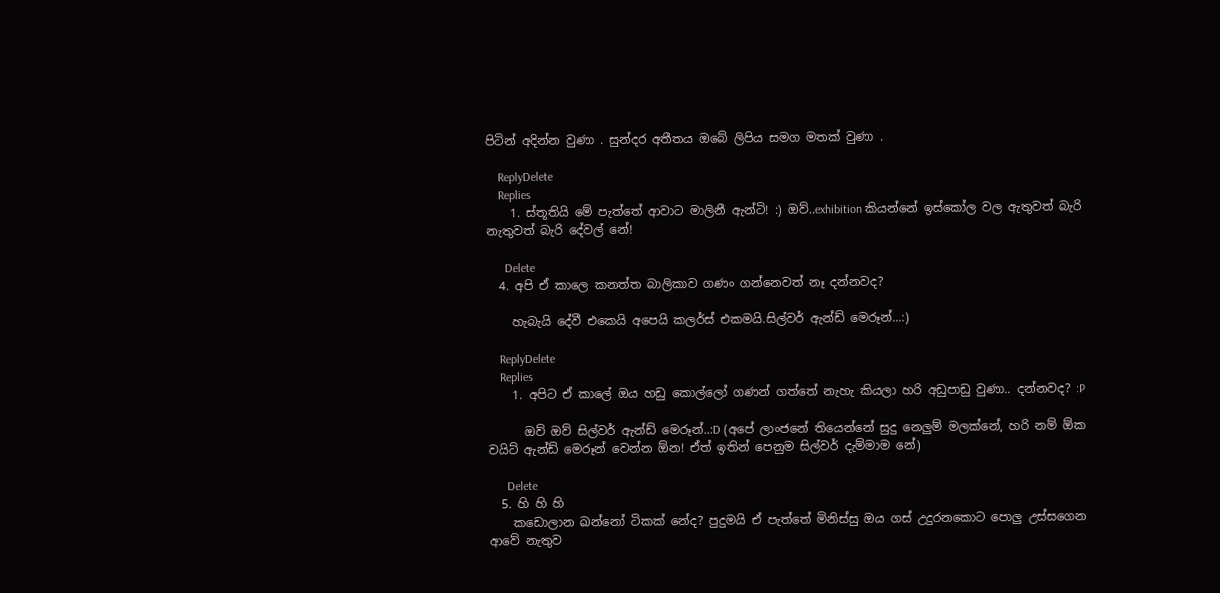පිටින් අදින්න වුණා . සුන්දර අතීතය ඔබේ ලිපිය සමග මතක් වුණා .

    ReplyDelete
    Replies
    1. ස්තූතියි මේ පැත්තේ ආවාට මාලිනී ඇන්ටි! :) ඔව්..exhibition කියන්නේ ඉස්කෝල වල ඇතුවත් බැරි නැතුවත් බැරි දේවල් නේ!

      Delete
  4. අපි ඒ කාලෙ කනත්ත බාලිකාව ගණං ගන්නෙවත් නෑ දන්නවද?

    හැබැයි දේවී එකෙයි අපෙයි කලර්ස් එකමයි.සිල්වර් ඇන්ඩ් මෙරූන්...:)

    ReplyDelete
    Replies
    1. අපිට ඒ කාලේ ඔය හඩු කොල්ලෝ ගණන් ගත්තේ නැහැ කියලා හරි අඩුපාඩු වුණා.. දන්නවද? :P

      ඔව් ඔව් සිල්වර් ඇන්ඩ් මෙරූන්..:D (අපේ ලාංජනේ තියෙන්නේ සුදු නෙලුම් මලක්නේ, හරි නම් ඕක වයිට් ඇන්ඩ් මෙරූන් වෙන්න ඕන! ඒත් ඉතින් පෙනුම සිල්වර් දැම්මාම නේ)

      Delete
  5. හි හි හි
    කඩොලාන ඛන්නෝ ටිකක් නේද? පුදුමයි ඒ පැත්තේ මිනිස්සු ඔය ගස් උදුරනකොට පොලු උස්සගෙන ආවේ නැතුව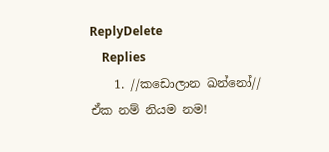ReplyDelete
    Replies
    1. //කඩොලාන ඛන්නෝ// ඒක නම් නියම නම!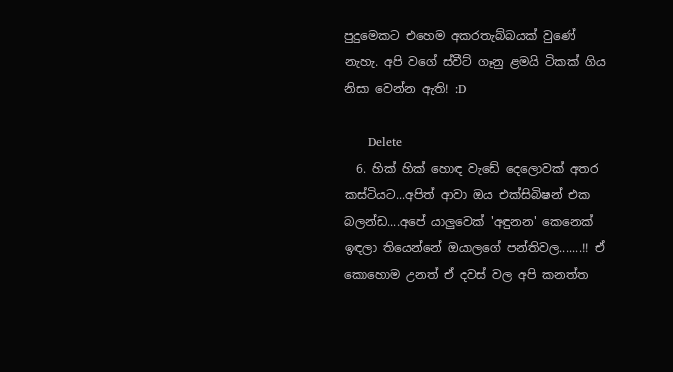පුදුමෙකට එහෙම අකරතැබ්බයක් වුණේ නැහැ. අපි වගේ ස්වීට් ගෑනු ළමයි ටිකක් ගිය නිසා වෙන්න ඇති! :D

      Delete
  6. හික් හික් හොඳ වැඩේ දෙලොවක් අතර කස්ටියට...අපිත් ආවා ඔය එක්සිබිෂන් එක බලන්ඩ....අපේ යාලුවෙක් 'අඳුනන' කෙනෙක් ඉඳලා තියෙන්නේ ඔයාලගේ පන්තිවල.......!! ඒ කොහොම උනත් ඒ දවස් වල අපි කනත්ත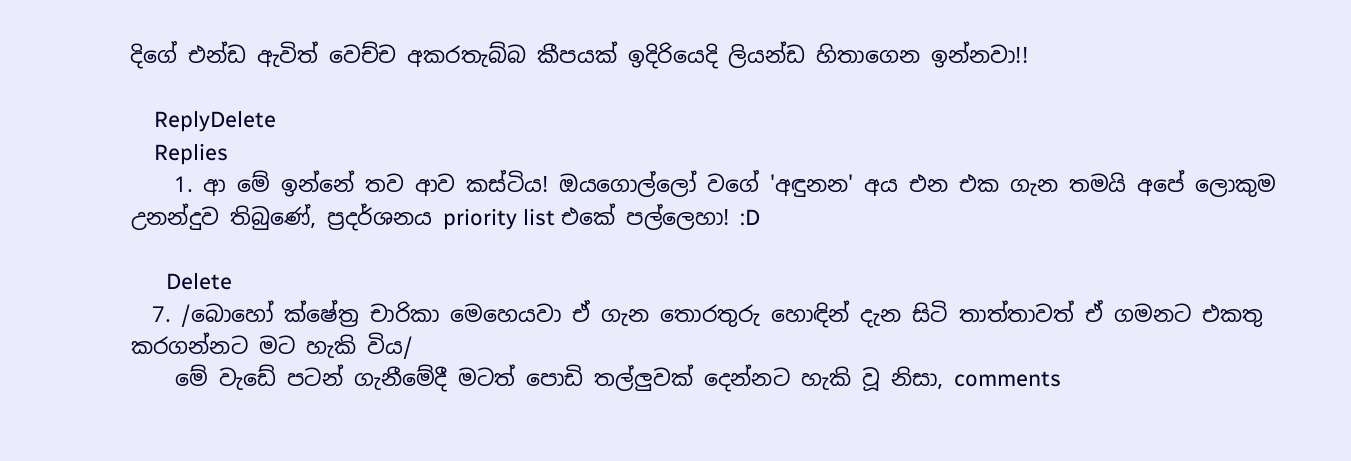දිගේ එන්ඩ ඇවිත් වෙච්ච අකරතැබ්බ කීපයක් ඉදිරියෙදි ලියන්ඩ හිතාගෙන ඉන්නවා!!

    ReplyDelete
    Replies
    1. ආ මේ ඉන්නේ තව ආව කස්ටිය! ඔයගොල්ලෝ වගේ 'අඳුනන' අය එන එක ගැන තමයි අපේ ලොකුම උනන්දුව තිබුණේ, ප්‍රදර්ශනය priority list එකේ පල්ලෙහා! :D

      Delete
  7. /බොහෝ ක්ෂේත්‍ර චාරිකා මෙහෙයවා ඒ ගැන තොරතුරු හොඳින් දැන සිටි තාත්තාවත් ඒ ගමනට එකතු කරගන්නට මට හැකි විය/
    මේ වැඩේ පටන් ගැනීමේදී මටත් පොඩි තල්ලුවක් දෙන්නට හැකි වූ නිසා, comments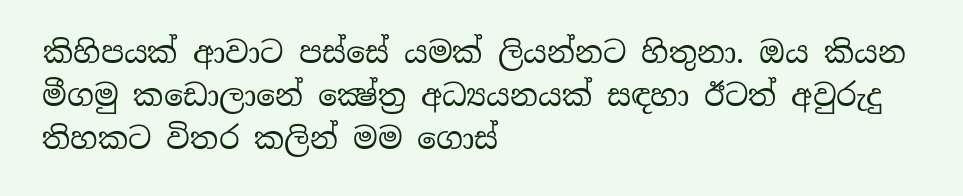කිහිපයක් ආවාට පස්සේ යමක් ලියන්නට හිතුනා. ඔය කියන මීගමු කඩොලානේ ක්‍ෂේත්‍ර අධ්‍යයනයක් සඳහා ඊටත් අවුරුදු තිහකට විතර කලින් මම ගොස්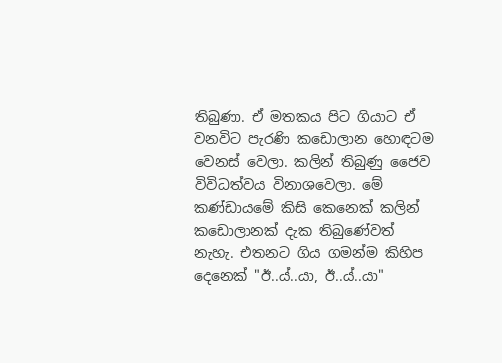තිබුණා. ඒ මතකය පිට ගියාට ඒ වනවිට පැරණි කඩොලාන හොඳටම වෙනස් වෙලා. කලින් තිබුණු ජෛව විවිධත්වය විනාශවෙලා. මේ කණ්ඩායමේ කිසි කෙනෙක් කලින් කඩොලානක් දැක තිබුණේවත් නැහැ. එතනට ගිය ගමන්ම කිහිප දෙනෙක් "ඊ..ය්..යා, ඊ..ය්..යා"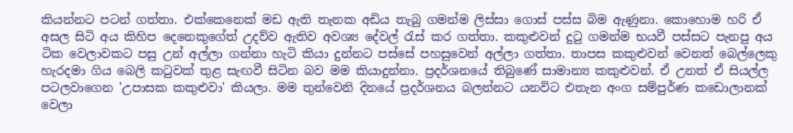කියන්නට පටන් ගත්තා. එක්කෙනෙක් මඩ ඇති තැනක අඩිය තැබු ගමන්ම ලිස්සා ගොස් පස්ස බිම ඇණුනා. කොහොම හරි ඒ අසල සිටි අය කිහිප දෙනෙකුගේත් උදව්ව ඇතිව අවශ්‍ය දේවල් රැස් කර ගත්තා. කකුළුවන් දුටු ගමන්ම භයවී පස්සට පැනපු අය ටික වෙලාවකට පසු උන් අල්ලා ගන්නා හැටි කියා දුන්නට පස්සේ පහසුවෙන් අල්ලා ගත්තා. තාපස කකුළුවන් වෙනත් බෙල්ලෙකු හැරදමා ගිය බෙලි කටුවක් තුළ සැඟවී සිටින බව මම කියාදුන්නා. ප්‍රදර්ශනයේ තිබුණේ සාමාන්‍ය කකුළුවන්. ඒ උනත් ඒ සියල්ල පටලවාගෙන 'උපාසක කකුළුවා' කියලා. මම තුන්වෙනි දිනයේ ප්‍රදර්ශනය බලන්නට යනවිට එතැන අංග සම්පුර්ණ කඩොලානක් වෙලා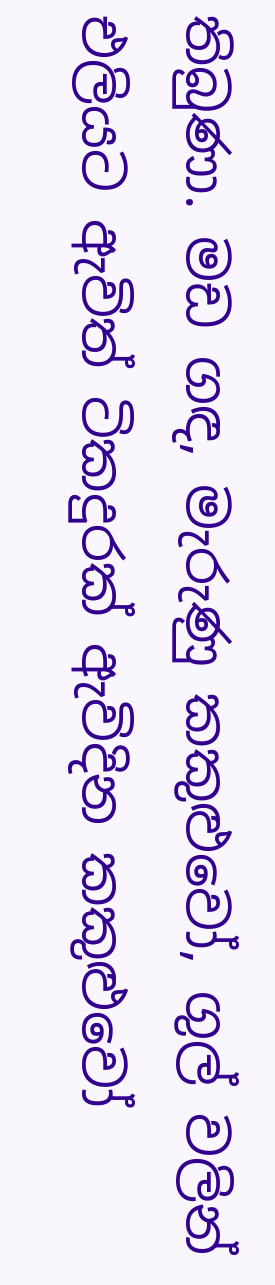තිබුණා. මඩ ගඳ, මැරුණු කකුළුවෝ, ගුල් වලින් එලියට ඇවිත් ටිකදුරක් ඇවිදින කකුළුවෝ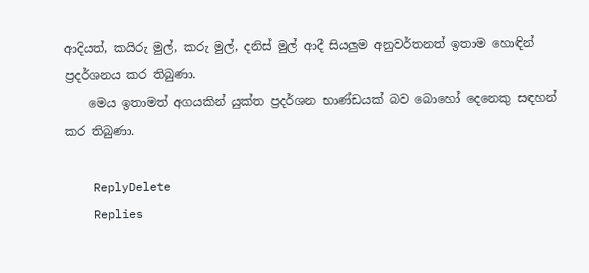ආදියත්, කයිරු මුල්, කරු මුල්, දනිස් මුල් ආදී සියලුම අනුවර්තනත් ඉතාම හොඳින් ප්‍රදර්ශනය කර තිබුණා.
    මෙය ඉතාමත් අගයකින් යුක්ත ප්‍රදර්ශන භාණ්ඩයක් බව බොහෝ දෙනෙකු සඳහන් කර තිබුණා.

    ReplyDelete
    Replies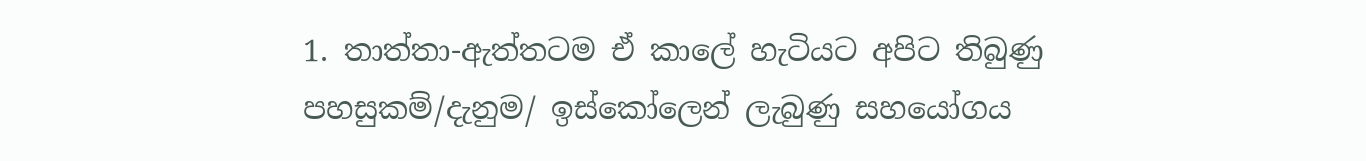1. තාත්තා-ඇත්තටම ඒ කාලේ හැටියට අපිට තිබුණු පහසුකම්/දැනුම/ ඉස්කෝලෙන් ලැබුණු සහයෝගය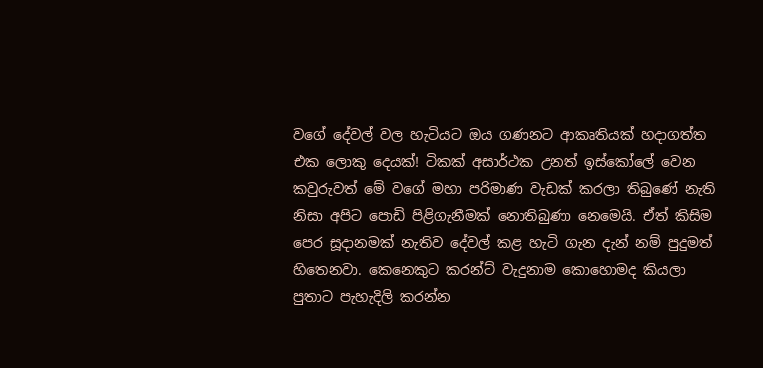වගේ දේවල් වල හැටියට ඔය ගණනට ආකෘතියක් හදාගත්ත එක ලොකු දෙයක්! ටිකක් අසාර්ථක උනත් ඉස්කෝලේ වෙන කවුරුවත් මේ වගේ මහා පරිමාණ වැඩක් කරලා තිබුණේ නැති නිසා අපිට පොඩි පිළිගැනීමක් නොතිබුණා නෙමෙයි. ඒත් කිසිම පෙර සූදානමක් නැතිව දේවල් කළ හැටි ගැන දැන් නම් පුදුමත් හිතෙනවා. කෙනෙකුට කරන්ට් වැදුනාම කොහොමද කියලා පුතාට පැහැදිලි කරන්න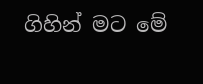ගිහින් මට මේ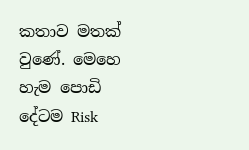කතාව මතක් වුණේ. මෙහෙ හැම පොඩි දේටම Risk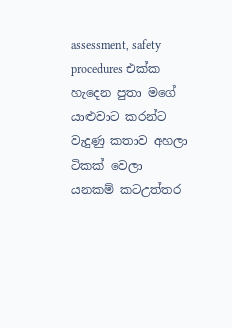assessment, safety procedures එක්ක හැදෙන පුතා මගේ යාළුවාට කරන්ට වැදුණු කතාව අහලා ටිකක් වෙලා යනකම් කටඋත්තර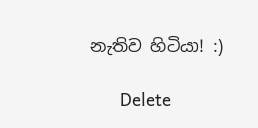නැතිව හිටියා! :)

      Delete